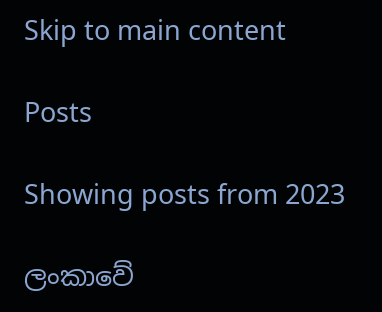Skip to main content

Posts

Showing posts from 2023

ලංකාවේ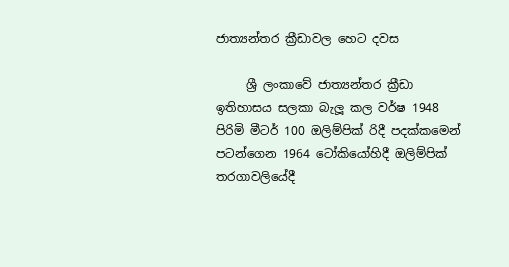ජාත්‍යන්තර ක්‍රීඩාවල හෙට දවස

     ශ්‍රී ලංකාවේ ජාත්‍යන්තර ක්‍රීඩා ඉතිහාසය සලකා බැලූ කල වර්ෂ 1948 පිරිමි මීටර් 100 ඔලිම්පික් රිදී පදක්කමෙන් පටන්ගෙන 1964 ටෝකියෝහිදී ඔලිම්පික් තරගාවලියේදී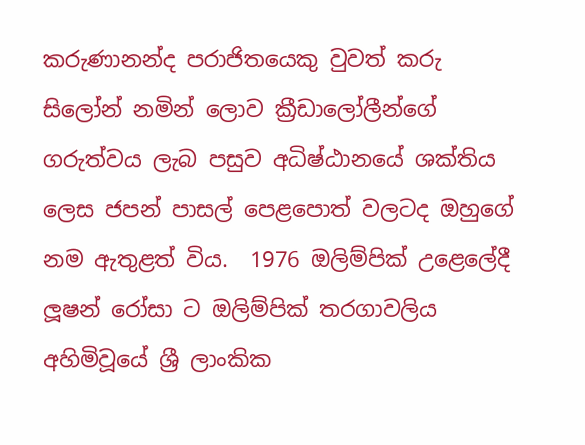කරුණානන්ද පරාජිතයෙකු වුවත් කරු සිලෝන් නමින් ලොව ක්‍රීඩාලෝලීන්ගේ ගරුත්වය ලැබ පසුව අධිෂ්ඨානයේ ශක්තිය ලෙස ජපන් පාසල් පෙළපොත් වලටද ඔහුගේ නම ඇතුළත් විය.  1976 ඔලිම්පික් උළෙලේදී ලූෂන් රෝසා ට ඔලිම්පික් තරගාවලිය අහිමිවූයේ ශ්‍රී ලාංකික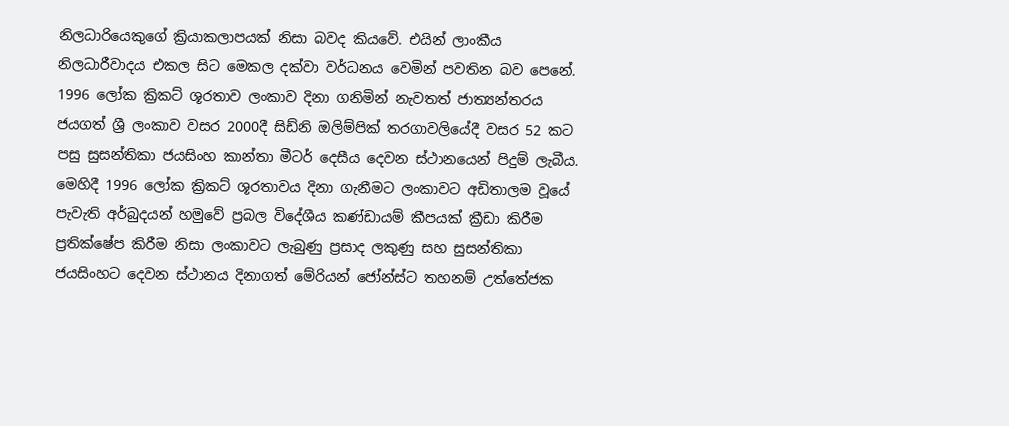නිලධාරියෙකුගේ ක්‍රියාකලාපයක් නිසා බවද කියවේ. එයින් ලාංකීය නිලධාරීවාදය එකල සිට මෙකල දක්වා වර්ධනය වෙමින් පවතින බව පෙනේ. 1996 ලෝක ක්‍රිකට් ශූරතාව ලංකාව දිනා ගනිමින් නැවතත් ජාත්‍යන්තරය ජයගත් ශ්‍රී ලංකාව වසර 2000දී සිඩ්නි ඔලිම්පික් තරගාවලියේදී වසර 52 කට පසු සුසන්තිකා ජයසිංහ කාන්තා මීටර් දෙසීය දෙවන ස්ථානයෙන් පිදුම් ලැබීය.  මෙහිදී 1996 ලෝක ක්‍රිකට් ශූරතාවය දිනා ගැනීමට ලංකාවට අඩිතාලම වූයේ පැවැති අර්බුදයන් හමුවේ ප්‍රබල විදේශීය කණ්ඩායම් කීපයක් ක්‍රීඩා කිරීම ප්‍රතික්ෂේප කිරීම නිසා ලංකාවට ලැබුණු ප්‍රසාද ලකුණු සහ සුසන්තිකා ජයසිංහට දෙවන ස්ථානය දිනාගත් මේරියන් ජෝන්ස්ට තහනම් උත්තේජක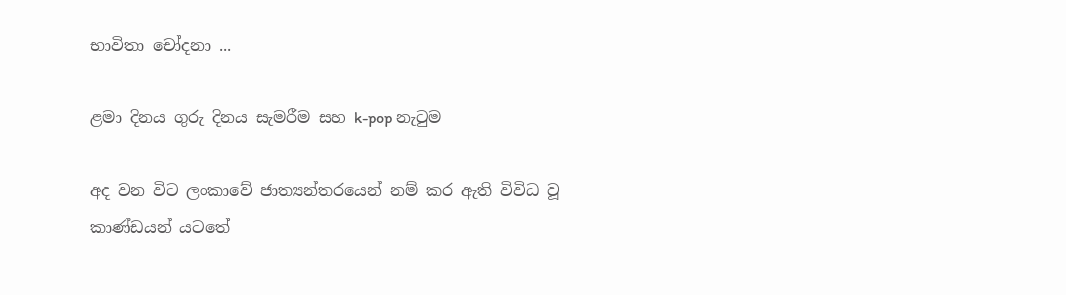භාවිතා චෝදනා ...

ළමා දිනය ගුරු දිනය සැමරීම සහ k-pop නැටුම

අද වන විට ලංකාවේ ජාත්‍යන්තරයෙන් නම් කර ඇති විවිධ වූ කාණ්ඩයන් යටතේ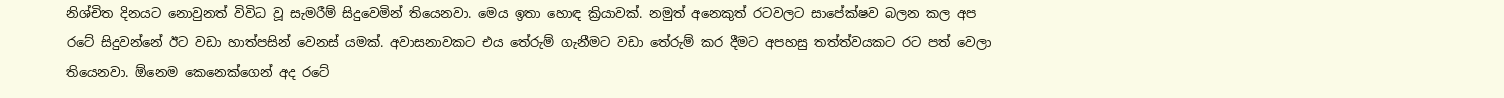නිශ්චිත දිනයට නොවුනත් විවිධ වූ සැමරීම් සිදුවෙමින් තියෙනවා. මෙය ඉතා හොඳ ක්‍රියාවක්. නමුත් අනෙකුත් රටවලට සාපේක්ෂව බලන කල අප රටේ සිදුවන්නේ ඊට වඩා හාත්පසින් වෙනස් යමක්. අවාසනාවකට එය තේරුම් ගැනීමට වඩා තේරුම් කර දීමට අපහසු තත්ත්වයකට රට පත් වෙලා තියෙනවා. ඕනෙම කෙනෙක්ගෙන් අද රටේ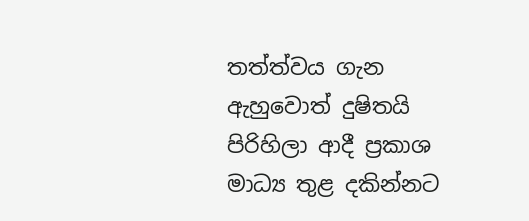තත්ත්වය ගැන ඇහුවොත් දුෂිතයි පිරිහිලා ආදී ප්‍රකාශ මාධ්‍ය තුළ දකින්නට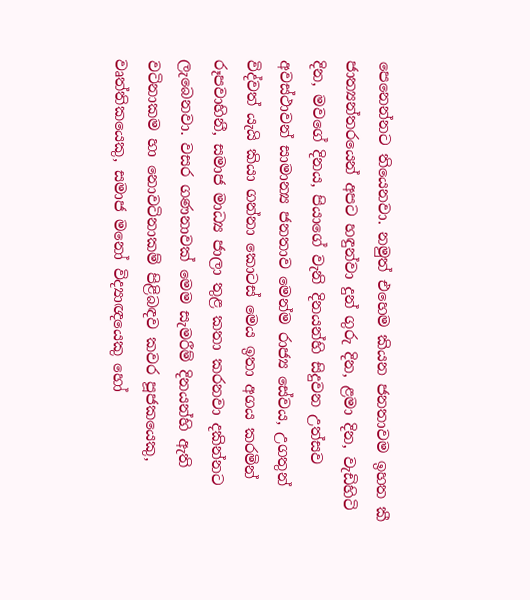පෙනෙන්නට තියෙනවා. නමුත් එහෙම කියන ජනතාවම ඉහත කී ජාත්‍යන්තරයෙන් අපට හඳුන්වා දුන් ගුරු දින, ළමා දින, වැඩිහිටි දින, මවගේ දිනය, පියාගේ වැනි දිනයන්හි සිදුවන උත්සව අවස්ථාවන් සාමාන්‍ය ජනතාව මෙන්ම රාජ්‍ය සේවය, උගතුන් විද්වත් යැයි කියා ගන්නා කොටස් මෙය ඉතා අගය කරමින් රූපවාහිනී, සමාජ මාධ්‍ය ජාලා තුළ කතා කරනවා දකින්නට ලැබෙනවා. වසර ගණනාවක් මෙම සැමරීම් දිනයන්හි ඇති වටිනාකම හා නොවටිනාකම් පිළිබඳව කවර පූජකයෙකු, වෘත්තිකයෙකු, සමාජ මනෝ විද්‍යාඥයෙකු හෝ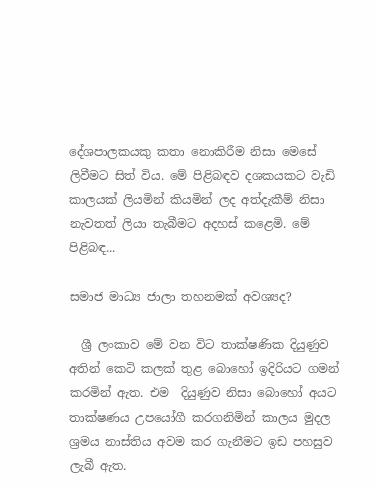දේශපාලකයකු කතා නොකිරීම නිසා මෙසේ ලිවීමට සිත් විය. මේ පිළිබඳව දශකයකට වැඩි කාලයක් ලියමින් කියමින් ලද අත්දැකීම් නිසා නැවතත් ලියා තැබීමට අදහස් කළෙමි. මේ පිළිබඳ...

සමාජ මාධ්‍ය ජාලා තහනමක් අවශ්‍යද?

  ශ්‍රී ලංකාව මේ වන විට තාක්ෂණික දියුණුව අතින් කෙටි කලක් තුළ බොහෝ ඉදිරියට ගමන් කරමින් ඇත. එම  දියුණුව නිසා බොහෝ අයට තාක්ෂණය උපයෝගී කරගනිමින් කාලය මුදල ශ්‍රමය නාස්තිය අවම කර ගැනීමට ඉඩ පහසුව ලැබී ඇත.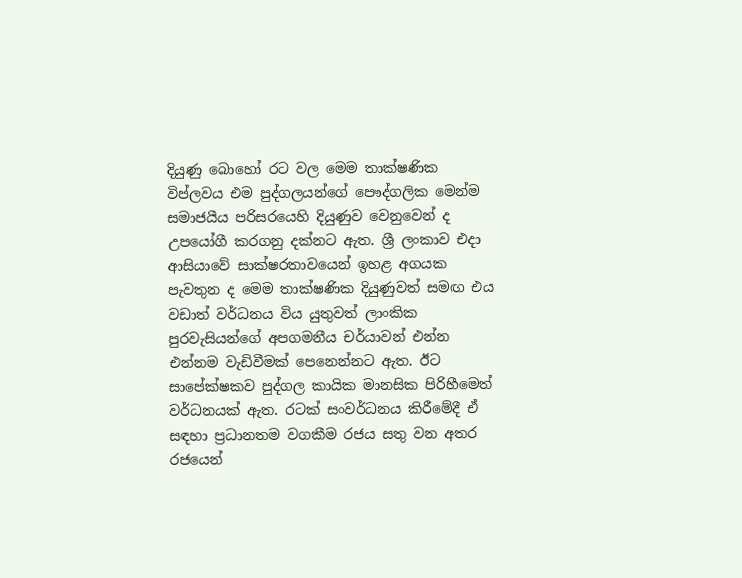දියුණු බොහෝ රට වල මෙම තාක්ෂණික විප්ලවය එම පුද්ගලයන්ගේ පෞද්ගලික මෙන්ම සමාජයීය පරිසරයෙහි දියුණුව වෙනුවෙන් ද උපයෝගී කරගනු දක්නට ඇත. ශ්‍රී ලංකාව එදා ආසියාවේ සාක්ෂරතාවයෙන් ඉහළ අගයක පැවතුන ද මෙම තාක්ෂණික දියුණුවත් සමඟ එය වඩාත් වර්ධනය විය යුතුවත් ලාංකික පුරවැසියන්ගේ අපගමනීය චර්යාවන් එන්න එන්නම වැඩිවීමක් පෙනෙන්නට ඇත. ඊට සාපේක්ෂකව පුද්ගල කායික මානසික පිරිහීමෙත් වර්ධනයක් ඇත. රටක් සංවර්ධනය කිරීමේදී ඒ සඳහා ප්‍රධානතම වගකීම රජය සතු වන අතර රජයෙන්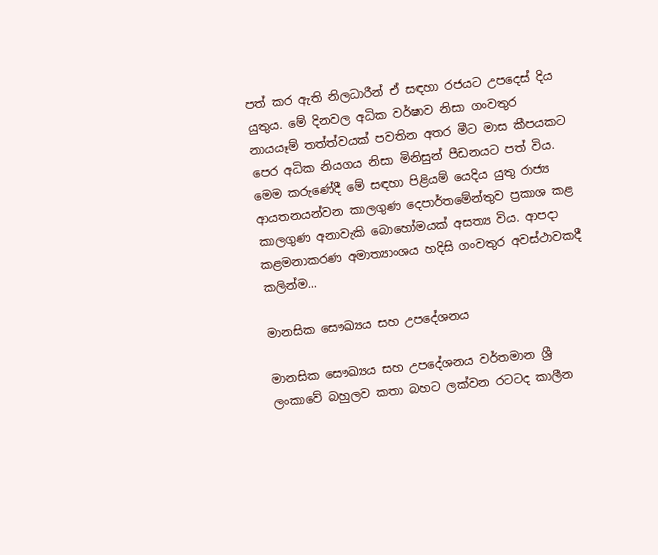පත් කර ඇති නිලධාරීන් ඒ සඳහා රජයට උපදෙස් දිය යුතුය. මේ දිනවල අධික වර්ෂාව නිසා ගංවතුර නායයෑම් තත්ත්වයක් පවතින අතර මීට මාස කීපයකට පෙර අධික නියගය නිසා මිනිසුන් පීඩනයට පත් විය. මෙම කරුණේදී මේ සඳහා පිළියම් යෙදිය යුතු රාජ්‍ය ආයතනයන්වන කාලගුණ දෙපාර්තමේන්තුව ප්‍රකාශ කළ කාලගුණ අනාවැකි බොහෝමයක් අසත්‍ය විය. ආපදා කළමනාකරණ අමාත්‍යාංශය හදිසි ගංවතුර අවස්ථාවකදී කලින්ම...

මානසික සෞඛ්‍යය සහ උපදේශනය

මානසික සෞඛ්‍යය සහ උපදේශනය වර්තමාන ශ්‍රී ලංකාවේ බහුලව කතා බහට ලක්වන රටටද කාලීන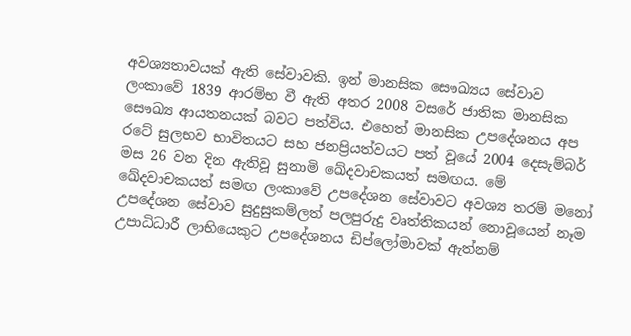අවශ්‍යතාවයක් ඇති සේවාවකි. ඉන් මානසික සෞඛ්‍යය සේවාව ලංකාවේ 1839 ආරම්භ වී ඇති අතර 2008 වසරේ ජාතික මානසික සෞඛ්‍ය ආයතනයක් බවට පත්විය. එහෙත් මානසික උපදේශනය අප රටේ සුලභව භාවිතයට සහ ජනප්‍රියත්වයට පත් වූයේ 2004 දෙසැම්බර් මස 26 වන දින ඇතිවූ සුනාමි ඛේදවාචකයත් සමඟය. මේ ඛේදවාචකයත් සමඟ ලංකාවේ උපදේශන සේවාවට අවශ්‍ය තරම් මනෝ උපදේශන සේවාව සුදුසුකම්ලත් පලපුරුදු වෘත්තිකයන් නොවූයෙන් නෑම උපාධිධාරී ලාභියෙකුට උපදේශනය ඩිප්ලෝමාවක් ඇත්නම්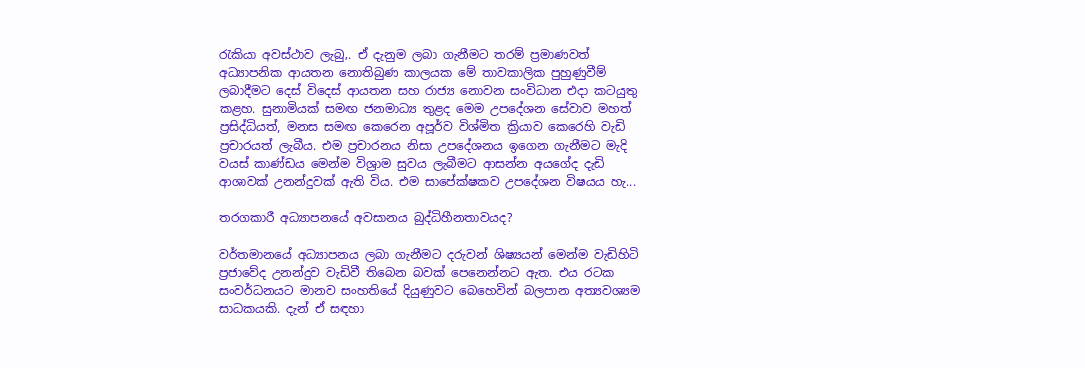රැකියා අවස්ථාව ලැබු‚. ඒ දැනුම ලබා ගැනීමට තරම් ප්‍රමාණවත් අධ්‍යාපනික ආයතන නොතිබුණ කාලයක මේ තාවකාලික පුහුණුවීම් ලබාදීමට දෙස් විදෙස් ආයතන සහ රාජ්‍ය නොවන සංවිධාන එදා කටයුතු කළහ. සුනාමියක් සමඟ ජනමාධ්‍ය තුළද මෙම උපදේශන සේවාව මහත් ප්‍රසිද්ධියත්, මනස සමඟ කෙරෙන අපූර්ව විශ්මිත ක්‍රියාව කෙරෙහි වැඩි ප්‍රචාරයත් ලැබීය. එම ප්‍රචාරනය නිසා උපදේශනය ඉගෙන ගැනීමට මැදි වයස් කාණ්ඩය මෙන්ම විශ්‍රාම සුවය ලැබීමට ආසන්න අයගේද දැඩි ආශාවක් උනන්දුවක් ඇති විය. එම සාපේක්ෂකව උපදේශන විෂයය හැ...

තරගකාරී අධ්‍යාපනයේ අවසානය බුද්ධිහීනතාවයද?

වර්තමානයේ අධ්‍යාපනය ලබා ගැනීමට දරුවන් ශිෂ්‍යයන් මෙන්ම වැඩිහිටි ප්‍රජාවේද උනන්දුව වැඩිවී තිබෙන බවක් පෙනෙන්නට ඇත. එය රටක සංවර්ධනයට මානව සංහතියේ දියුණුවට බෙහෙවින් බලපාන අත්‍යවශ්‍යම සාධකයකි. දැන් ඒ සඳහා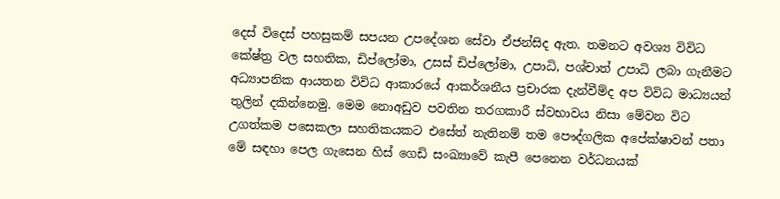දෙස් විදෙස් පහසුකම් සපයන උපදේශන සේවා ඒජන්සිද ඇත. තමනට අවශ්‍ය විවිධ කේෂ්ත්‍ර වල සහතික, ඩිප්ලෝමා, උසස් ඩිප්ලෝමා, උපාධි, පශ්චාත් උපාධි ලබා ගැනීමට අධ්‍යාපනික ආයතන විවිධ ආකාරයේ ආකර්ශනීය ප්‍රචාරක දැන්වීම්ද අප විවිධ මාධ්‍යයන් තුලින් දකින්නෙමු. මෙම නොඅඩුව පවතින තරගකාරී ස්වභාවය නිසා මේවන විට උගත්කම පසෙකලා සහතිකයකට එසේත් නැතිනම් තම පෞද්ගලික අපේක්ෂාවන් පතා මේ සඳහා පෙල ගැසෙන හිස් ගෙඩි සංඛ්‍යාවේ කැපී පෙනෙන වර්ධනයක්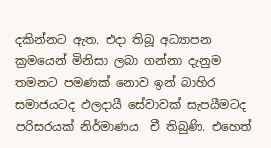දකින්නට ඇත. එදා තිබූ අධ්‍යාපන ක්‍රමයෙන් මිනිසා ලබා ගන්නා දැනුම තමනට පමණක් නොව ඉන් බාහිර සමාජයටද ඵලදායී සේවාවක් සැපයීමටද පරිසරයක් නිර්මාණය  චී තිබුණි. එහෙත්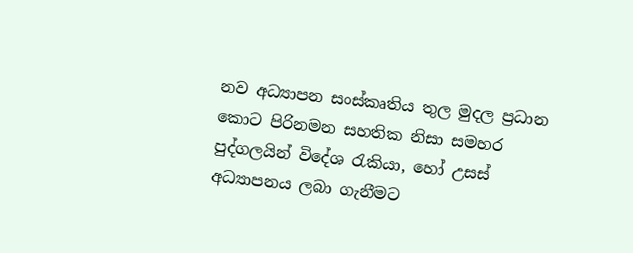නව අධ්‍යාපන සංස්කෘතිය තුල මුදල ප්‍රධාන කොට පිරිනමන සහතික නිසා සමහර පුද්ගලයින් විදේශ රැකියා, හෝ උසස් අධ්‍යාපනය ලබා ගැනීමට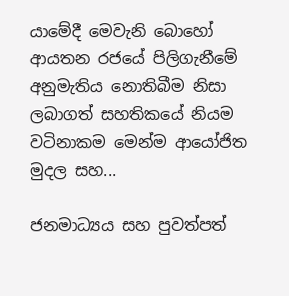යාමේදී මෙවැනි බොහෝ ආයතන රජයේ පිලිගැනීමේ අනුමැතිය නොතිබීම නිසා ලබාගත් සහතිකයේ නියම වටිනාකම මෙන්ම ආයෝජිත මුදල සහ...

ජනමාධ්‍යය සහ පුවත්පත්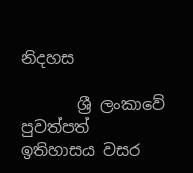නිදහස

       ශ්‍රී ලංකාවේ පුවත්පත් ඉතිහාසය වසර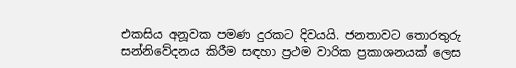එකසිය අනූවක පමණ දුරකට දිවයයි. ජනතාවට තොරතුරු සන්නිවේදනය කිරීම සඳහා ප්‍රථම වාරික ප්‍රකාශනයක් ලෙස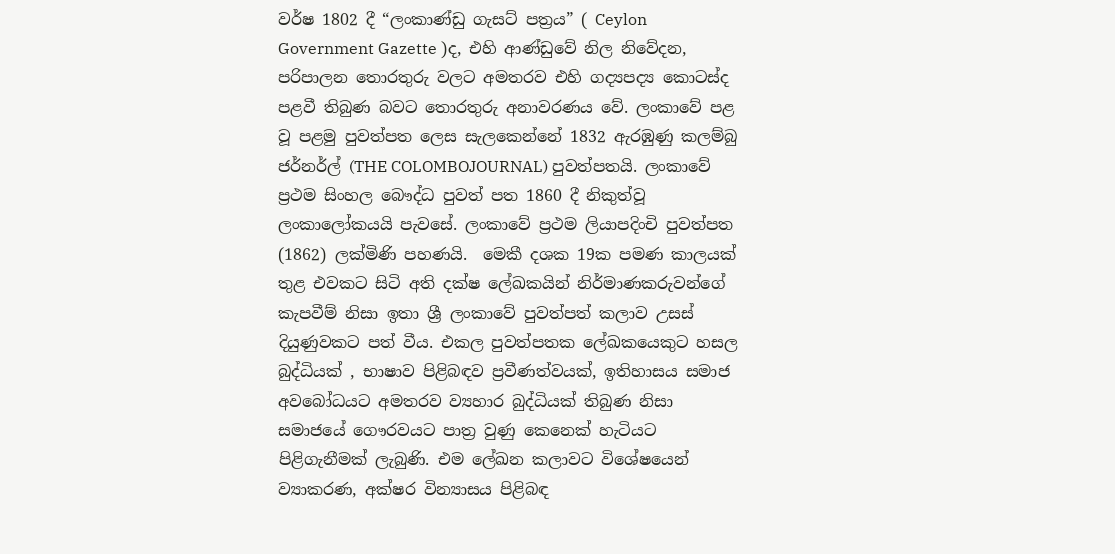වර්ෂ 1802 දී “ලංකාණ්ඩු ගැසට් පත්‍රය” ( Ceylon Government Gazette )ද, එහි ආණ්ඩුවේ නිල නිවේදන, පරිපාලන තොරතුරු වලට අමතරව එහි ගද්‍යපද්‍ය කොටස්ද පළවී තිබුණ බවට තොරතුරු අනාවරණය වේ. ලංකාවේ පළ වූ පළමු පුවත්පත ලෙස සැලකෙන්නේ 1832 ඇරඹුණු කලම්බු ජර්නර්ල් (THE COLOMBOJOURNAL) පුවත්පතයි. ලංකාවේ ප්‍රථම සිංහල බෞද්ධ පුවත් පත 1860 දී නිකුත්වූ ලංකාලෝකයයි පැවසේ. ලංකාවේ ප්‍රථම ලියාපදිංචි පුවත්පත (1862) ලක්මිණි පහණයි.  මෙකී දශක 19ක පමණ කාලයක් තුළ එවකට සිටි අති දක්ෂ ලේඛකයින් නිර්මාණකරුවන්ගේ කැපවීම් නිසා ඉතා ශ්‍රී ලංකාවේ පුවත්පත් කලාව උසස් දියුණුවකට පත් වීය. එකල පුවත්පතක ලේඛකයෙකුට හසල බුද්ධියක් , භාෂාව පිළිබඳව ප්‍රවීණත්වයක්, ඉතිහාසය සමාජ අවබෝධයට අමතරව ව්‍යහාර බුද්ධියක් තිබුණ නිසා සමාජයේ ගෞරවයට පාත්‍ර වුණු කෙනෙක් හැටියට පිළිගැනීමක් ලැබුණි. එම ලේඛන කලාවට විශේෂයෙන් ව්‍යාකරණ, අක්ෂර වින්‍යාසය පිළිබඳ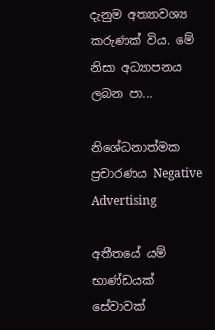දැනුම අත්‍යාවශ්‍ය කරුණක් විය. මේ නිසා අධ්‍යාපනය ලබන පා...

නිශේධනාත්මක ප්‍රචාරණය Negative Advertising

අතීතයේ යම් භාණ්ඩයක් සේවාවක්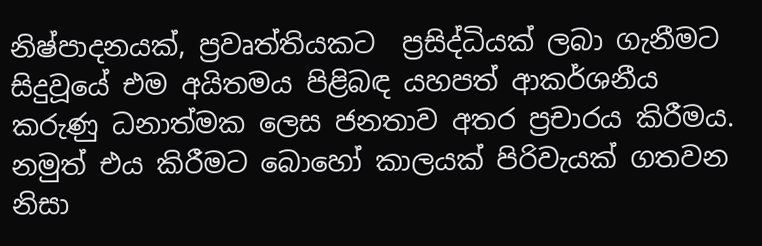නිෂ්පාදනයක්, ප්‍රවෘත්තියකට  ප්‍රසිද්ධියක් ලබා ගැනීමට සිදුවූයේ එම අයිතමය පිළිබඳ යහපත් ආකර්ශනීය කරුණු ධනාත්මක ලෙස ජනතාව අතර ප්‍රචාරය කිරීමය. නමුත් එය කිරීමට බොහෝ කාලයක් පිරිවැයක් ගතවන නිසා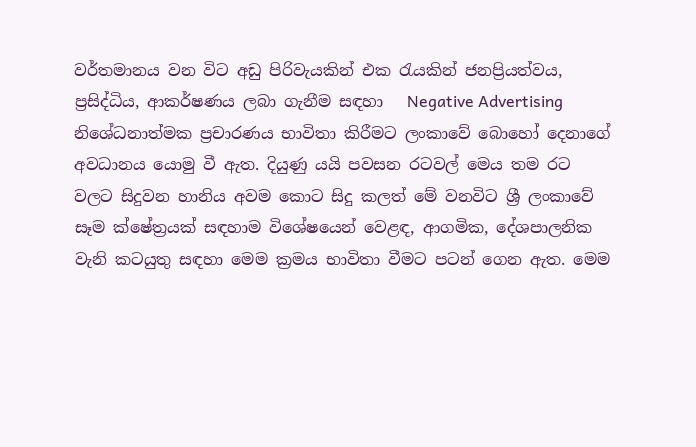වර්තමානය වන විට අඩු පිරිවැයකින් එක රැයකින් ජනප්‍රියත්වය, ප්‍රසිද්ධිය, ආකර්ෂණය ලබා ගැනීම සඳහා   Negative Advertising  නිශේධනාත්මක ප්‍රචාරණය භාවිතා කිරීමට ලංකාවේ බොහෝ දෙනාගේ අවධානය යොමු වී ඇත. දියුණු යයි පවසන රටවල් මෙය තම රට වලට සිදුවන හානිය අවම කොට සිදු කලත් මේ වනවිට ශ්‍රී ලංකාවේ සෑම ක්ෂේත්‍රයක් සඳහාම විශේෂයෙන් වෙළඳ, ආගමික, දේශපාලනික වැනි කටයුතු සඳහා මෙම ක්‍රමය භාවිතා වීමට පටන් ගෙන ඇත. මෙම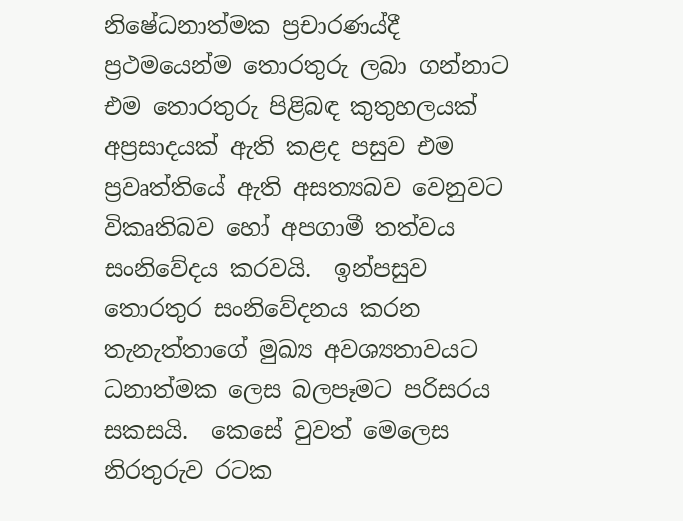නිෂේධනාත්මක ප්‍රචාරණය්දී ප්‍රථමයෙන්ම තොරතුරු ලබා ගන්නාට එම තොරතුරු පිළිබඳ කුතුහලයක් අප්‍රසාදයක් ඇති කළද පසුව එම ප්‍රවෘත්තියේ ඇති අසත්‍යබව වෙනුවට විකෘතිබව හෝ අපගාමී තත්වය සංනිවේදය කරවයි.  ඉන්පසුව තොරතුර සංනිවේදනය කරන තැනැත්තාගේ මුඛ්‍ය අවශ්‍යතාවයට ධනාත්මක ලෙස බලපෑමට පරිසරය සකසයි.  කෙසේ වුවත් මෙලෙස නිරතුරුව රටක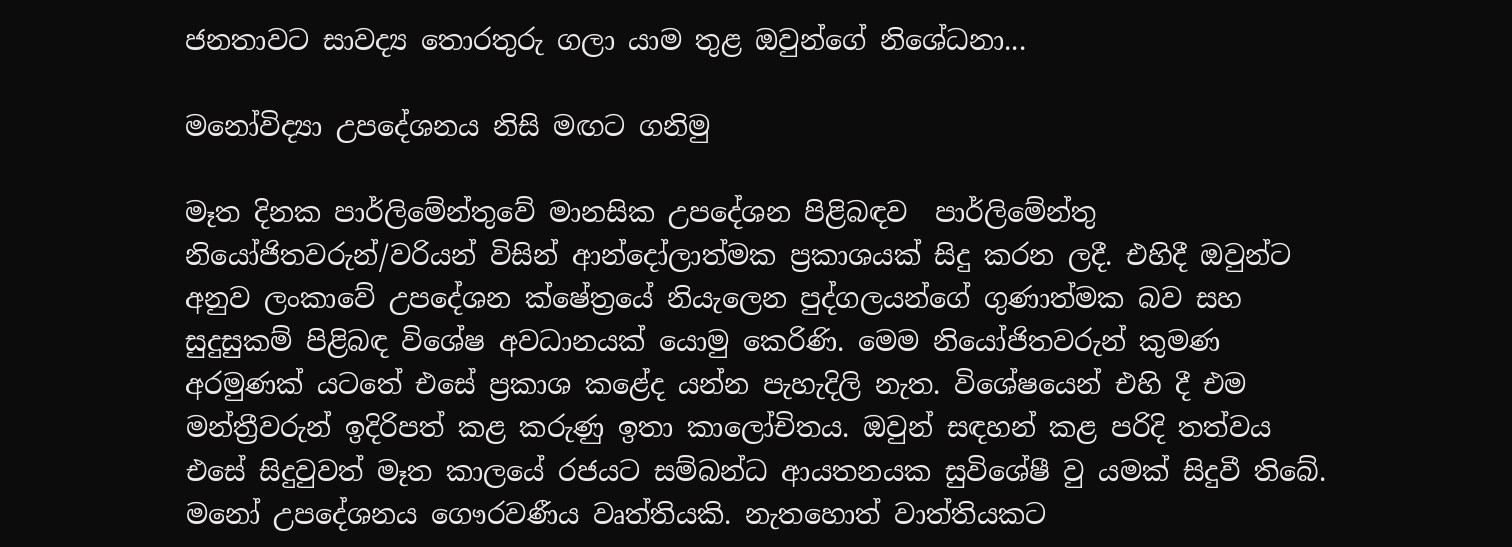ජනතාවට සාවද්‍ය තොරතුරු ගලා යාම තුළ ඔවුන්ගේ නිශේධනා...

මනෝවිද්‍යා උපදේශනය නිසි මඟට ගනිමු

මෑත දිනක පාර්ලිමේන්තුවේ මානසික උපදේශන පිළිබඳව  පාර්ලිමේන්තු නියෝජිතවරුන්/වරියන් විසින් ආන්දෝලාත්මක ප්‍රකාශයක් සිදු කරන ලදී. එහිදී ඔවුන්ට අනුව ලංකාවේ උපදේශන ක්ෂේත්‍රයේ නියැලෙන පුද්ගලයන්ගේ ගුණාත්මක බව සහ සුදුසුකම් පිළිබඳ විශේෂ අවධානයක් යොමු කෙරිණි. මෙම නියෝජිතවරුන් කුමණ අරමුණක් යටතේ එසේ ප්‍රකාශ කළේද යන්න පැහැදිලි නැත. විශේෂයෙන් එහි දී එම මන්ත්‍රීවරුන් ඉදිරිපත් කළ කරුණු ඉතා කාලෝචිතය. ඔවුන් සඳහන් කළ පරිදි තත්වය එසේ සිදුවුවත් මෑත කාලයේ රජයට සම්බන්ධ ආයතනයක සුවිශේෂී වු යමක් සිදුවී තිබේ. මනෝ උපදේශනය ගෞරවණීය වෘත්තියකි. නැතහොත් වාත්තියකට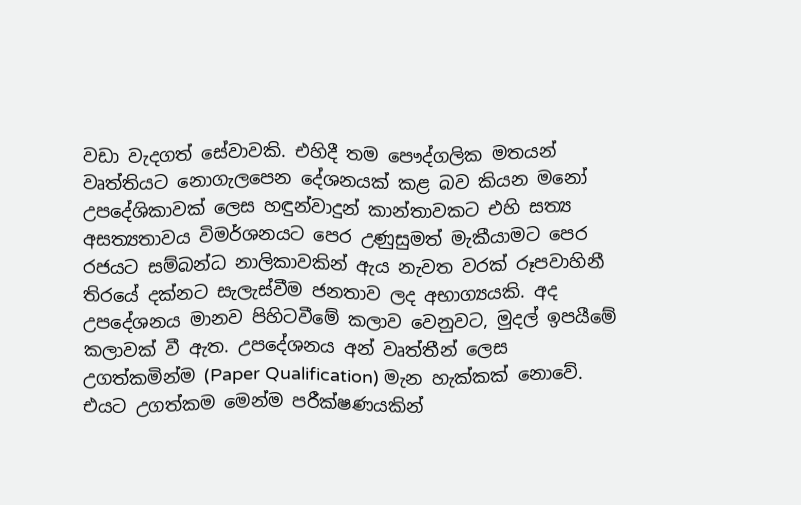වඩා වැදගත් සේවාවකි. එහිදී තම පෞද්ගලික මතයන් වෘත්තියට නොගැලපෙන දේශනයක් කළ බව කියන මනෝ උපදේශිකාවක් ලෙස හඳුන්වාදුන් කාන්තාවකට එහි සත්‍ය අසත්‍යතාවය විමර්ශනයට පෙර උණුසුමත් මැකීයාමට පෙර රජයට සම්බන්ධ නාලිකාවකින් ඇය නැවත වරක් රූපවාහිනී තිරයේ දක්නට සැලැස්වීම ජනතාව ලද අභාග්‍යයකි. අද උපදේශනය මානව පිහිටවීමේ කලාව වෙනුවට, මුදල් ඉපයීමේ කලාවක් වී ඇත. උපදේශනය අන් වෘත්තීන් ලෙස උගත්කමින්ම (Paper Qualification) මැන හැක්කක් නොවේ. එයට උගත්කම මෙන්ම පරීක්ෂණයකින්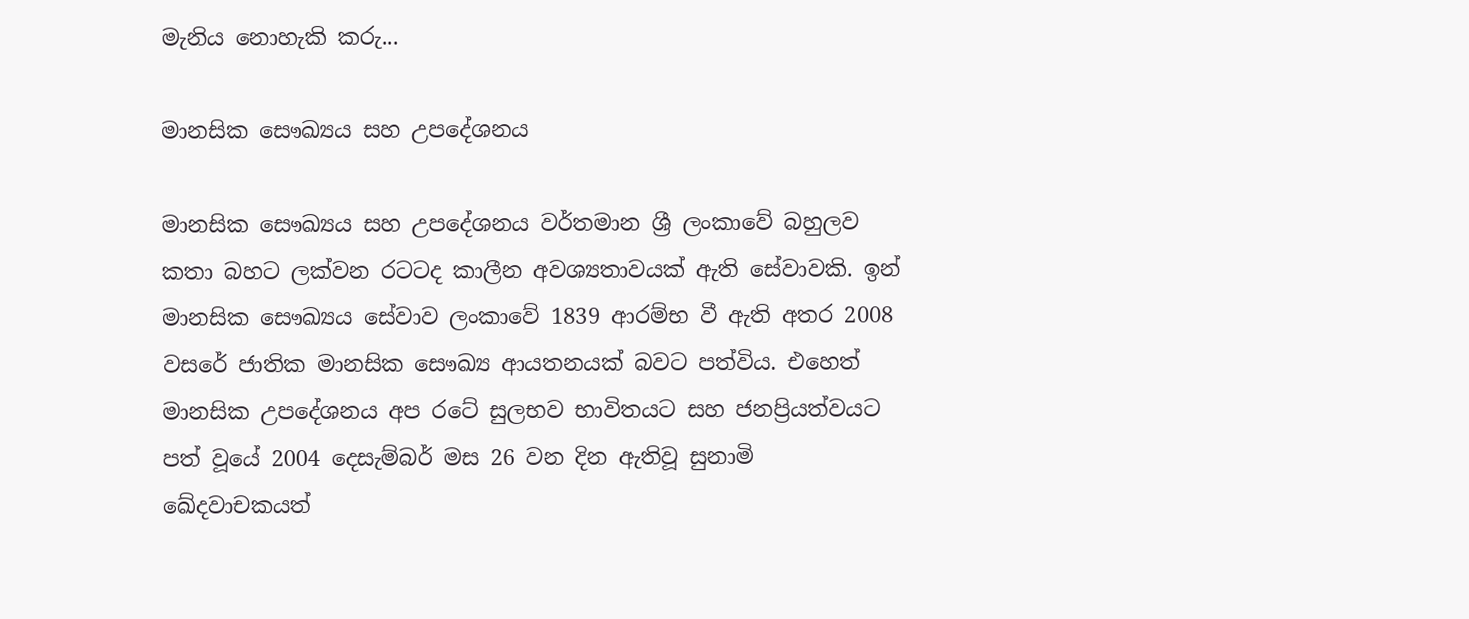මැනිය නොහැකි කරු...

මානසික සෞඛ්‍යය සහ උපදේශනය

මානසික සෞඛ්‍යය සහ උපදේශනය වර්තමාන ශ්‍රී ලංකාවේ බහුලව කතා බහට ලක්වන රටටද කාලීන අවශ්‍යතාවයක් ඇති සේවාවකි. ඉන් මානසික සෞඛ්‍යය සේවාව ලංකාවේ 1839 ආරම්භ වී ඇති අතර 2008 වසරේ ජාතික මානසික සෞඛ්‍ය ආයතනයක් බවට පත්විය. එහෙත් මානසික උපදේශනය අප රටේ සුලභව භාවිතයට සහ ජනප්‍රියත්වයට පත් වූයේ 2004 දෙසැම්බර් මස 26 වන දින ඇතිවූ සුනාමි ඛේදවාචකයත්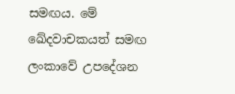සමඟය. මේ ඛේදවාචකයත් සමඟ ලංකාවේ උපදේශන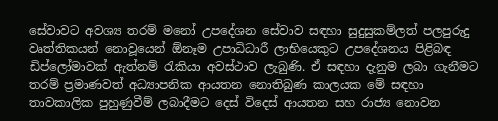සේවාවට අවශ්‍ය තරම් මනෝ උපදේශන සේවාව සඳහා සුදුසුකම්ලත් පලපුරුදු වෘත්තිකයන් නොවූයෙන් ඕනෑම උපාධිධාරී ලාභියෙකුට උපදේශනය පිළිබඳ ඩිප්ලෝමාවක් ඇත්නම් රැකියා අවස්ථාව ලැබුණි. ඒ සඳහා දැනුම ලබා ගැනීමට තරම් ප්‍රමාණවත් අධ්‍යාපනික ආයතන නොතිබුණ කාලයක මේ සඳහා තාවකාලික පුහුණුවීම් ලබාදීමට දෙස් විදෙස් ආයතන සහ රාජ්‍ය නොවන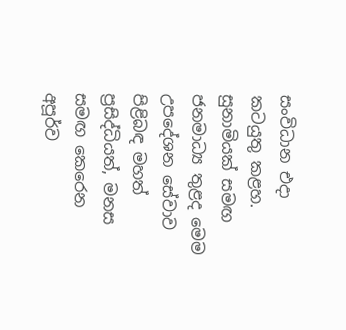සංවිධාන එදා කටයුතු කළහ. සුනාමියක් සමඟ ජනමාධ්‍ය තුළද මෙම උපදේශන සේවාව පිළිබඳ මහත් ප්‍රසිද්ධියත්, මනස සමඟ කෙරෙන අපූර්ව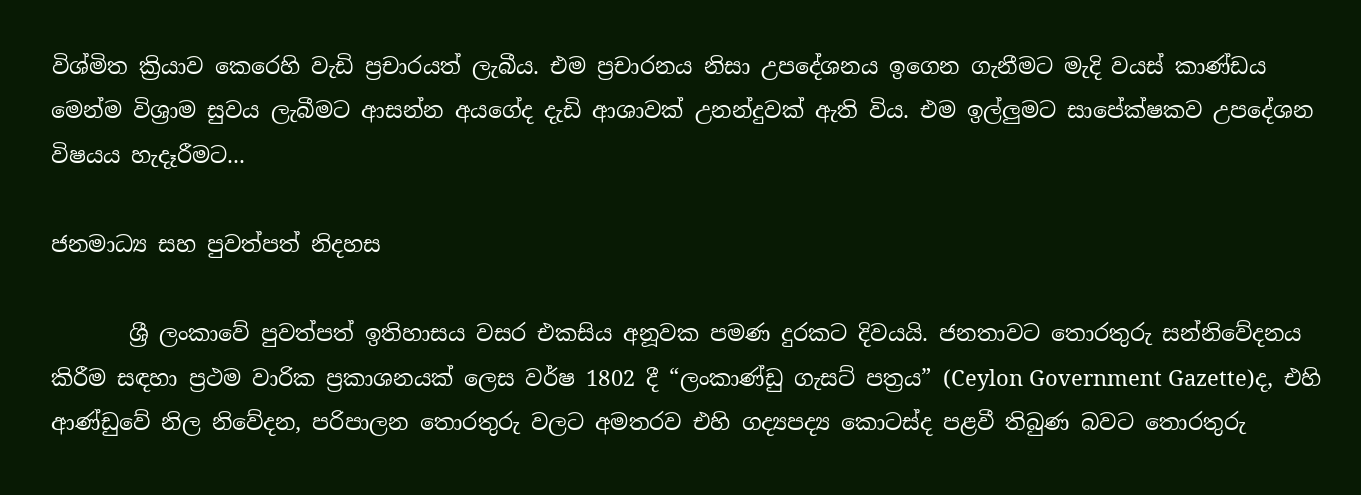විශ්මිත ක්‍රියාව කෙරෙහි වැඩි ප්‍රචාරයත් ලැබීය. එම ප්‍රචාරනය නිසා උපදේශනය ඉගෙන ගැනීමට මැදි වයස් කාණ්ඩය මෙන්ම විශ්‍රාම සුවය ලැබීමට ආසන්න අයගේද දැඩි ආශාවක් උනන්දුවක් ඇති විය. එම ඉල්ලුමට සාපේක්ෂකව උපදේශන විෂයය හැදෑරීමට...

ජනමාධ්‍ය සහ පුවත්පත් නිදහස

       ශ්‍රී ලංකාවේ පුවත්පත් ඉතිහාසය වසර එකසිය අනූවක පමණ දුරකට දිවයයි. ජනතාවට තොරතුරු සන්නිවේදනය කිරීම සඳහා ප්‍රථම වාරික ප්‍රකාශනයක් ලෙස වර්ෂ 1802 දී “ලංකාණ්ඩු ගැසට් පත්‍රය” (Ceylon Government Gazette)ද, එහි ආණ්ඩුවේ නිල නිවේදන, පරිපාලන තොරතුරු වලට අමතරව එහි ගද්‍යපද්‍ය කොටස්ද පළවී තිබුණ බවට තොරතුරු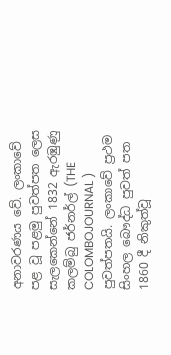අනාවරණය වේ. ලංකාවේ පළ වූ පළමු පුවත්පත ලෙස සැලකෙන්නේ 1832 ඇරඹුණු කලම්බු ජර්නර්ල් (THE COLOMBOJOURNAL ) පුවත්පතයි. ලංකාවේ ප්‍රථම සිංහල බෞද්ධ පුවත් පත 1860 දී නිකුත්වූ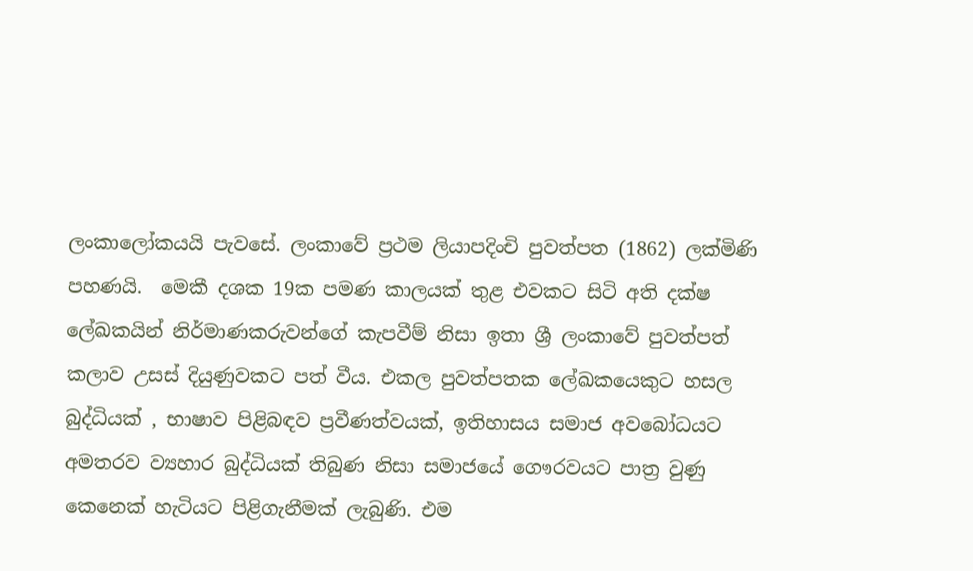ලංකාලෝකයයි පැවසේ. ලංකාවේ ප්‍රථම ලියාපදිංචි පුවත්පත (1862) ලක්මිණි පහණයි.  මෙකී දශක 19ක පමණ කාලයක් තුළ එවකට සිටි අති දක්ෂ ලේඛකයින් නිර්මාණකරුවන්ගේ කැපවීම් නිසා ඉතා ශ්‍රී ලංකාවේ පුවත්පත් කලාව උසස් දියුණුවකට පත් වීය. එකල පුවත්පතක ලේඛකයෙකුට හසල බුද්ධියක් , භාෂාව පිළිබඳව ප්‍රවීණත්වයක්, ඉතිහාසය සමාජ අවබෝධයට අමතරව ව්‍යහාර බුද්ධියක් තිබුණ නිසා සමාජයේ ගෞරවයට පාත්‍ර වුණු කෙනෙක් හැටියට පිළිගැනීමක් ලැබුණි. එම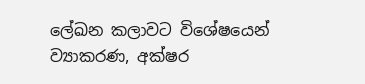ලේඛන කලාවට විශේෂයෙන් ව්‍යාකරණ, අක්ෂර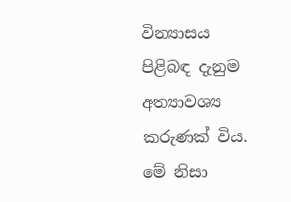වින්‍යාසය පිළිබඳ දැනුම අත්‍යාවශ්‍ය කරුණක් විය. මේ නිසා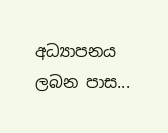අධ්‍යාපනය ලබන පාස...